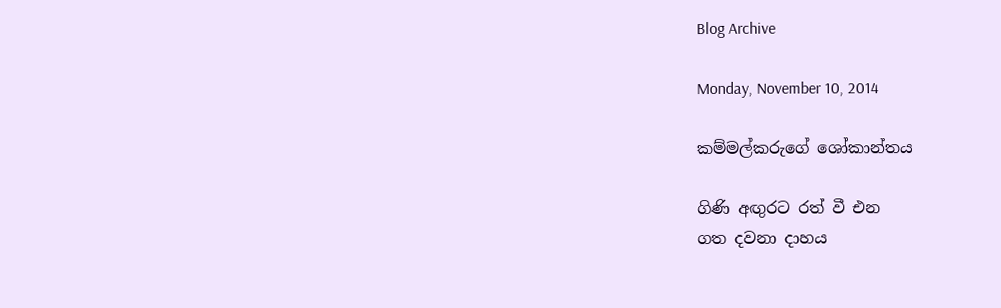Blog Archive

Monday, November 10, 2014

කම්මල්කරුගේ ශෝකාන්තය

ගිණි අඟුරට රත් වී එන
ගත දවනා දාහය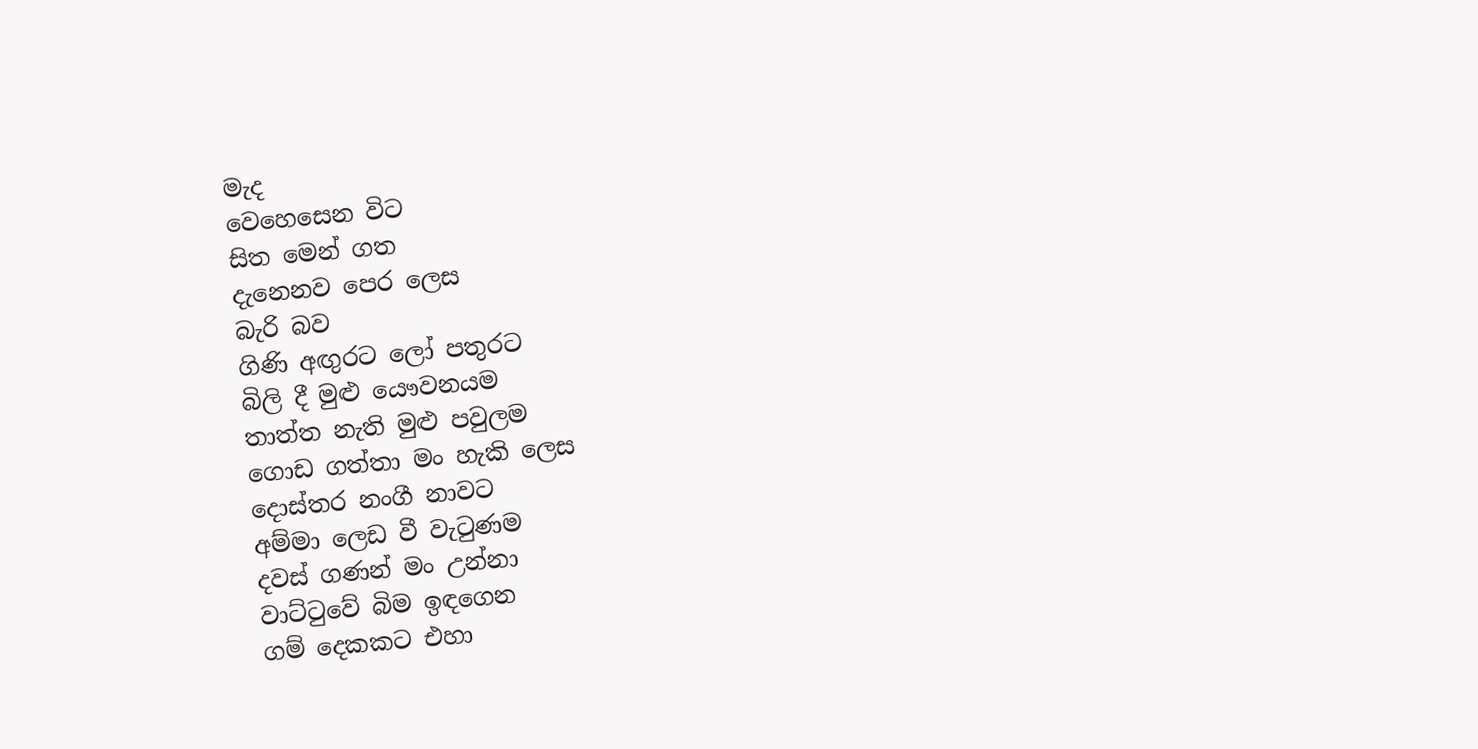මැද
වෙහෙසෙන විට
සිත මෙන් ගත
දැනෙනව පෙර ලෙස
බැරි බව
ගිණි අඟුරට ලෝ පතුරට
බිලි දී මුළු යෞවනයම
තාත්ත නැති මුළු පවුලම
ගොඩ ගත්තා මං හැකි ලෙස
දොස්තර නංගී නාවට
අම්මා ලෙඩ වී වැටුණම
දවස් ගණන් මං උන්නා
වාට්ටුවේ බිම ඉඳගෙන
ගම් දෙකකට එහා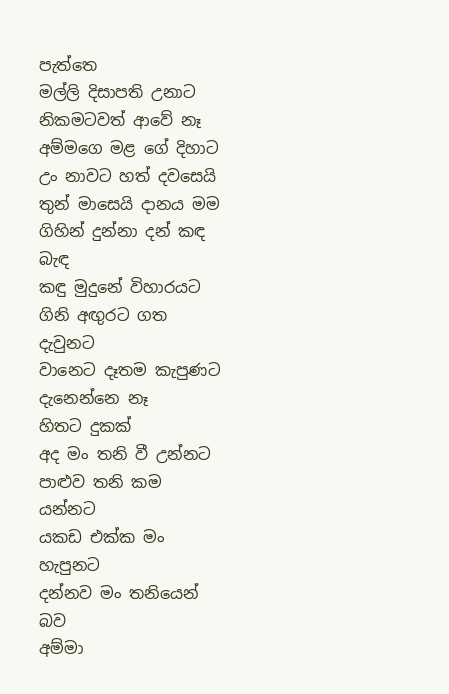පැත්තෙ
මල්ලි දිසාපති උනාට
නිකමටවත් ආවේ නෑ
අම්මගෙ මළ ගේ දිහාට
උං නාවට හත් දවසෙයි
තුන් මාසෙයි දානය මම
ගිහින් දුන්නා දන් කඳ බැඳ
කඳු මුදුනේ විහාරයට
ගිනි අඟුරට ගත දැවුනට
වානෙට දෑතම කැපුණට
දැනෙන්නෙ නෑ
හිතට දුකක්
අද මං තනි වී උන්නට
පාළුව තනි කම යන්නට
යකඩ එක්ක මං හැපුනට
දන්නව මං තනියෙන් බව
අම්මා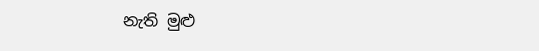නැති මුළු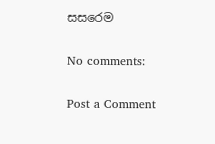සසරෙම

No comments:

Post a Comment